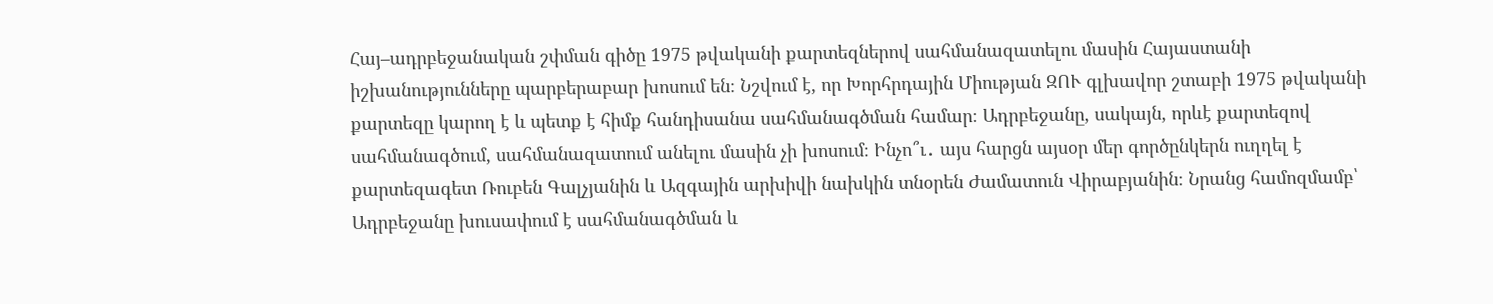Հայ–ադրբեջանական շփման գիծը 1975 թվականի քարտեզներով սահմանազատելու մասին Հայաստանի իշխանությունները պարբերաբար խոսում են։ Նշվում է, որ Խորհրդային Միության ԶՈՒ գլխավոր շտաբի 1975 թվականի քարտեզը կարող է և պետք է հիմք հանդիսանա սահմանագծման համար։ Ադրբեջանը, սակայն, որևէ քարտեզով սահմանագծում, սահմանազատում անելու մասին չի խոսում։ Ինչո՞ւ․ այս հարցն այսօր մեր գործընկերն ուղղել է քարտեզագետ Ռուբեն Գալչյանին և Ազգային արխիվի նախկին տնօրեն Ժամատուն Վիրաբյանին։ Նրանց համոզմամբ՝ Ադրբեջանը խուսափում է սահմանագծման և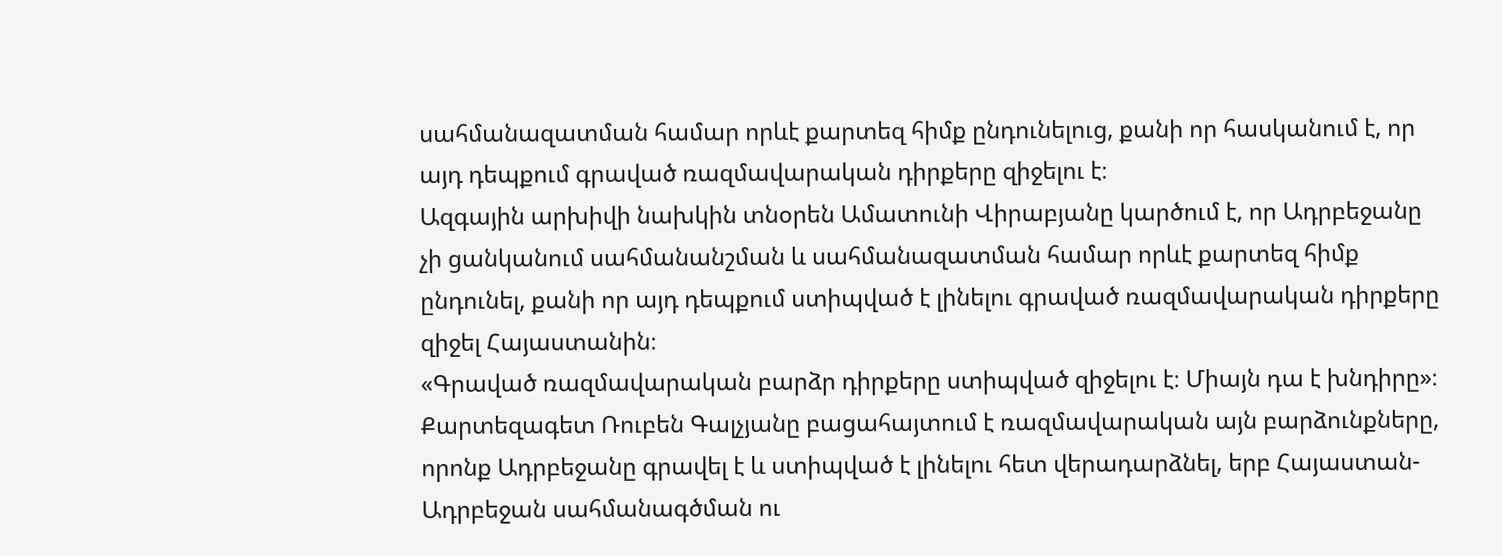սահմանազատման համար որևէ քարտեզ հիմք ընդունելուց, քանի որ հասկանում է, որ այդ դեպքում գրաված ռազմավարական դիրքերը զիջելու է։
Ազգային արխիվի նախկին տնօրեն Ամատունի Վիրաբյանը կարծում է, որ Ադրբեջանը չի ցանկանում սահմանանշման և սահմանազատման համար որևէ քարտեզ հիմք ընդունել, քանի որ այդ դեպքում ստիպված է լինելու գրաված ռազմավարական դիրքերը զիջել Հայաստանին։
«Գրաված ռազմավարական բարձր դիրքերը ստիպված զիջելու է։ Միայն դա է խնդիրը»։
Քարտեզագետ Ռուբեն Գալչյանը բացահայտում է ռազմավարական այն բարձունքները, որոնք Ադրբեջանը գրավել է և ստիպված է լինելու հետ վերադարձնել, երբ Հայաստան-Ադրբեջան սահմանագծման ու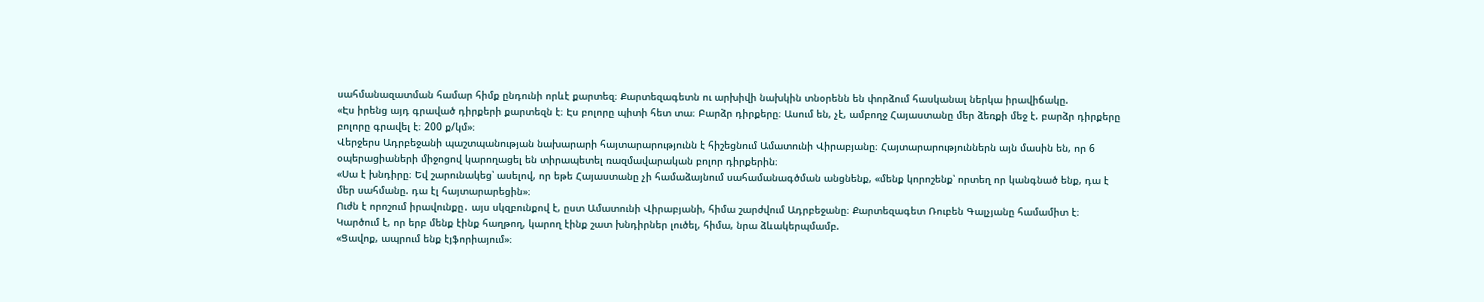սահմանազատման համար հիմք ընդունի որևէ քարտեզ։ Քարտեզագետն ու արխիվի նախկին տնօրենն են փորձում հասկանալ ներկա իրավիճակը.
«Էս իրենց այդ գրաված դիրքերի քարտեզն է։ Էս բոլորը պիտի հետ տա։ Բարձր դիրքերը։ Ասում են, չէ, ամբողջ Հայաստանը մեր ձեռքի մեջ է. բարձր դիրքերը բոլորը գրավել է։ 200 ք/կմ»։
Վերջերս Ադրբեջանի պաշտպանության նախարարի հայտարարությունն է հիշեցնում Ամատունի Վիրաբյանը։ Հայտարարություններն այն մասին են, որ 6 օպերացիաների միջոցով կարողացել են տիրապետել ռազմավարական բոլոր դիրքերին։
«Սա է խնդիրը։ Եվ շարունակեց՝ ասելով, որ եթե Հայաստանը չի համաձայնում սահամանագծման անցնենք, «մենք կորոշենք՝ որտեղ որ կանգնած ենք, դա է մեր սահմանը. դա էլ հայտարարեցին»։
Ուժն է որոշում իրավունքը․ այս սկզբունքով է, ըստ Ամատունի Վիրաբյանի, հիմա շարժվում Ադրբեջանը։ Քարտեզագետ Ռուբեն Գալչյանը համամիտ է։ Կարծում է, որ երբ մենք էինք հաղթող, կարող էինք շատ խնդիրներ լուծել, հիմա, նրա ձևակերպմամբ.
«Ցավոք, ապրում ենք էյֆորիայում»։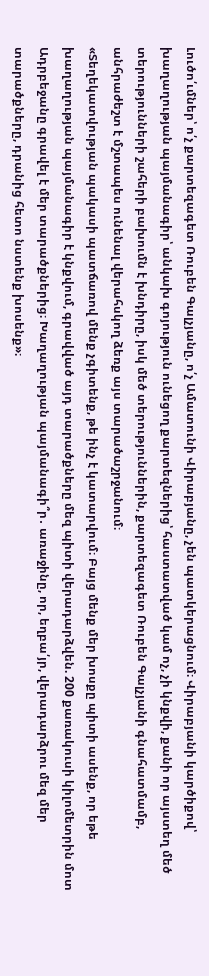Լուծո՛ւմներ՝ ո՛չ քարտեզագետ Ռուբեն Գալչյանը, ո՛չ Ամատունի Վիրաբյանը, չեն պատկերացնում։ Վիրաբյանի կարծիքով՝ խաղաղության պայմանագիր՝ անկախ գոյություն ունեցող քարտեզներից՝ հաստատված կամ ոչ, չի կնքվի, քանի որ այստեղ մեծ տերությունների շահերի բախումն է խնդիրը, իսկ մեծ տերություններին, քարտեզագետ Ռուբեն Գալչյանի գնահատմամբ, անհրաժեշտ է մշտապես ունենալ վերահսկող ձեռք այս տարածաշրջանում։
«Տեղեկատվության պակասի պատճառով մենք չգիտենք, թե ինչ է կատարվում։ Բայց մենք մեր խոսքը պիտի ասենք, որ եթե խաղաղության պայմանագիր է կնքվում, գրավված այդ տարածքները մեզ պիտի վերադարձվեն. 200 քառակուսի կիլոմետրին մոտ Ադրբեջանը գրավել է մեր տարածքներից։ Խաղաղության պայմանագի՞ր․ առաջինը, որ, եղբա՛յր, վերադարձրու մեզ մեր տարածքները, դրանից հետո նստենք խոսենք»։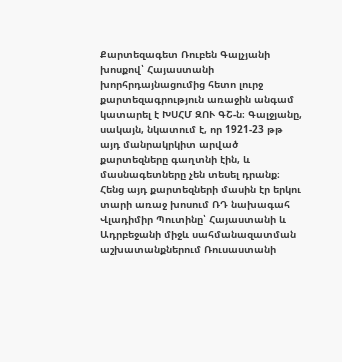Քարտեզագետ Ռուբեն Գալչյանի խոսքով՝ Հայաստանի խորհրդայնացումից հետո լուրջ քարտեզագրություն առաջին անգամ կատարել է ԽՍՀՄ ԶՈՒ ԳՇ-ն։ Գալջյանը, սակայն, նկատում է, որ 1921-23 թթ այդ մանրակրկիտ արված քարտեզները գաղտնի էին, և մասնագետները չեն տեսել դրանք։ Հենց այդ քարտեզների մասին էր երկու տարի առաջ խոսում ՌԴ նախագահ Վլադիմիր Պուտինը՝ Հայաստանի և Ադրբեջանի միջև սահմանազատման աշխատանքներում Ռուսաստանի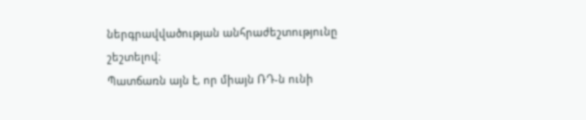ներգրավվածության անհրաժեշտությունը շեշտելով։
Պատճառն այն է, որ միայն ՌԴ-ն ունի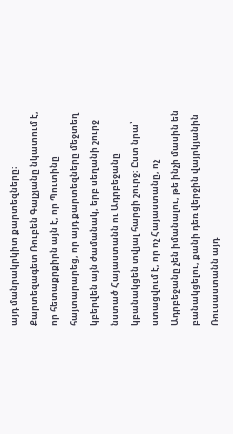այդ մանրակրկիտ քարտեզները։ Քարտեզագետ Ռուբեն Գալչյանը նկատում է, որ հետաքրքիրն այն է, որ Պուտինը հայտարարեց, որ այդ քարտեզները մեջտեղ կբերվեն այն ժամանակ, երբ սեղանի շուրջ նստած Հայաստանն ու Ադրբեջանը կբանակցեն տվյալ հարցի շուրջ։ Ըստ նրա՝ ստացվում է, որ ոչ Հայաստանը, ոչ Ադրբեջանը չեն իմանալու, թե ինչի մասին են բանակցելու, քանի դեռ վերջին վայրկյանին Ռուսաստանն այդ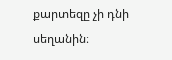քարտեզը չի դնի սեղանին։